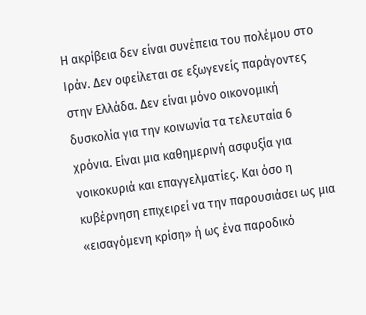Η ακρίβεια δεν είναι συνέπεια του πολέμου στο Ιράν. Δεν οφείλεται σε εξωγενείς παράγοντες στην Ελλάδα. Δεν είναι μόνο οικονομική δυσκολία για την κοινωνία τα τελευταία 6 χρόνια. Είναι μια καθημερινή ασφυξία για νοικοκυριά και επαγγελματίες. Και όσο η κυβέρνηση επιχειρεί να την παρουσιάσει ως μια «εισαγόμενη κρίση» ή ως ένα παροδικό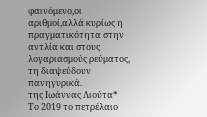φαινόμενο,οι αριθμοί,αλλά κυρίως η πραγματικότητα στην αντλία και στους λογαριασμούς ρεύματος, τη διαψεύδουν πανηγυρικά.
της Ιωάννας Λιούτα*
Το 2019 το πετρέλαιο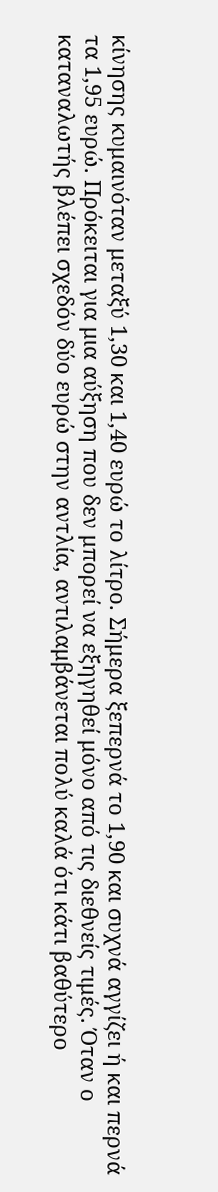κίνησης κυμαινόταν μεταξύ 1,30 και 1,40 ευρώ το λίτρο. Σήμερα ξεπερνά το 1,90 και συχνά αγγίζει ή και περνά τα 1,95 ευρώ. Πρόκειται για μια αύξηση που δεν μπορεί να εξηγηθεί μόνο από τις διεθνείς τιμές. Όταν ο καταναλωτής βλέπει σχεδόν δύο ευρώ στην αντλία, αντιλαμβάνεται πολύ καλά ότι κάτι βαθύτερο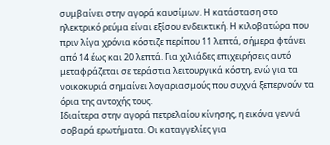συμβαίνει στην αγορά καυσίμων. Η κατάσταση στο ηλεκτρικό ρεύμα είναι εξίσου ενδεικτική. Η κιλοβατώρα που πριν λίγα χρόνια κόστιζε περίπου 11 λεπτά, σήμερα φτάνει από 14 έως και 20 λεπτά. Για χιλιάδες επιχειρήσεις αυτό μεταφράζεται σε τεράστια λειτουργικά κόστη, ενώ για τα νοικοκυριά σημαίνει λογαριασμούς που συχνά ξεπερνούν τα όρια της αντοχής τους.
Ιδιαίτερα στην αγορά πετρελαίου κίνησης, η εικόνα γεννά σοβαρά ερωτήματα. Οι καταγγελίες για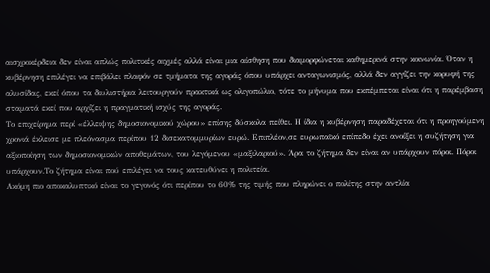αισχροκέρδεια δεν είναι απλώς πολιτικές αιχμές αλλά είναι μια αίσθηση που διαμορφώνεται καθημερινά στην κοινωνία. Όταν η κυβέρνηση επιλέγει να επιβάλει πλαφόν σε τμήματα της αγοράς όπου υπάρχει ανταγωνισμός, αλλά δεν αγγίζει την κορυφή της αλυσίδας, εκεί όπου τα διυλιστήρια λειτουργούν πρακτικά ως ολιγοπώλιο, τότε το μήνυμα που εκπέμπεται είναι ότι η παρέμβαση σταματά εκεί που αρχίζει η πραγματική ισχύς της αγοράς.
Το επιχείρημα περί «έλλειψης δημοσιονομικού χώρου» επίσης δύσκολα πείθει. Η ίδια η κυβέρνηση παραδέχεται ότι η προηγούμενη χρονιά έκλεισε με πλεόνασμα περίπου 12 δισεκατομμυρίων ευρώ. Επιπλέον,σε ευρωπαϊκό επίπεδο έχει ανοίξει η συζήτηση για αξιοποίηση των δημοσιονομικών αποθεμάτων, του λεγόμενου «μαξιλαριού». Άρα το ζήτημα δεν είναι αν υπάρχουν πόροι. Πόροι υπάρχουν.Το ζήτημα είναι πού επιλέγει να τους κατευθύνει η πολιτεία.
Ακόμη πιο αποκαλυπτικό είναι το γεγονός ότι περίπου το 60% της τιμής που πληρώνει ο πολίτης στην αντλία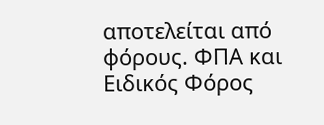αποτελείται από φόρους. ΦΠΑ και Ειδικός Φόρος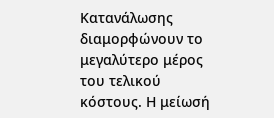Κατανάλωσης διαμορφώνουν το μεγαλύτερο μέρος του τελικού κόστους. Η μείωσή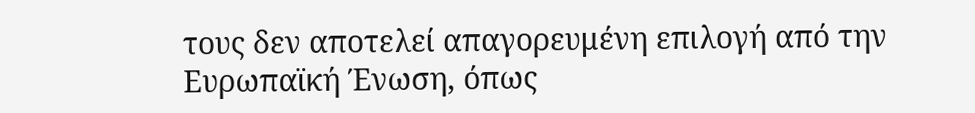τους δεν αποτελεί απαγορευμένη επιλογή από την Ευρωπαϊκή Ένωση, όπως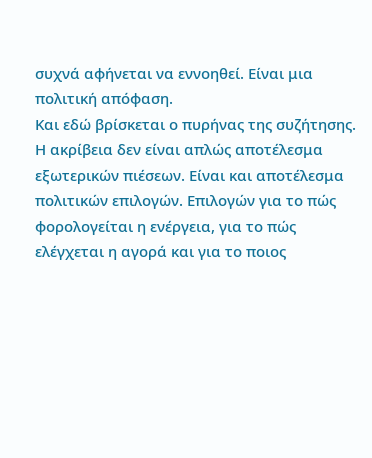συχνά αφήνεται να εννοηθεί. Είναι μια πολιτική απόφαση.
Και εδώ βρίσκεται ο πυρήνας της συζήτησης. Η ακρίβεια δεν είναι απλώς αποτέλεσμα εξωτερικών πιέσεων. Είναι και αποτέλεσμα πολιτικών επιλογών. Επιλογών για το πώς φορολογείται η ενέργεια, για το πώς ελέγχεται η αγορά και για το ποιος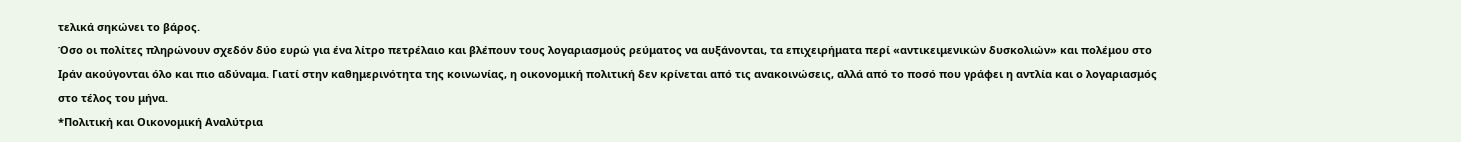τελικά σηκώνει το βάρος.
Όσο οι πολίτες πληρώνουν σχεδόν δύο ευρώ για ένα λίτρο πετρέλαιο και βλέπουν τους λογαριασμούς ρεύματος να αυξάνονται, τα επιχειρήματα περί «αντικειμενικών δυσκολιών» και πολέμου στο Ιράν ακούγονται όλο και πιο αδύναμα. Γιατί στην καθημερινότητα της κοινωνίας, η οικονομική πολιτική δεν κρίνεται από τις ανακοινώσεις, αλλά από το ποσό που γράφει η αντλία και ο λογαριασμός στο τέλος του μήνα.
*Πολιτική και Οικονομική Αναλύτρια